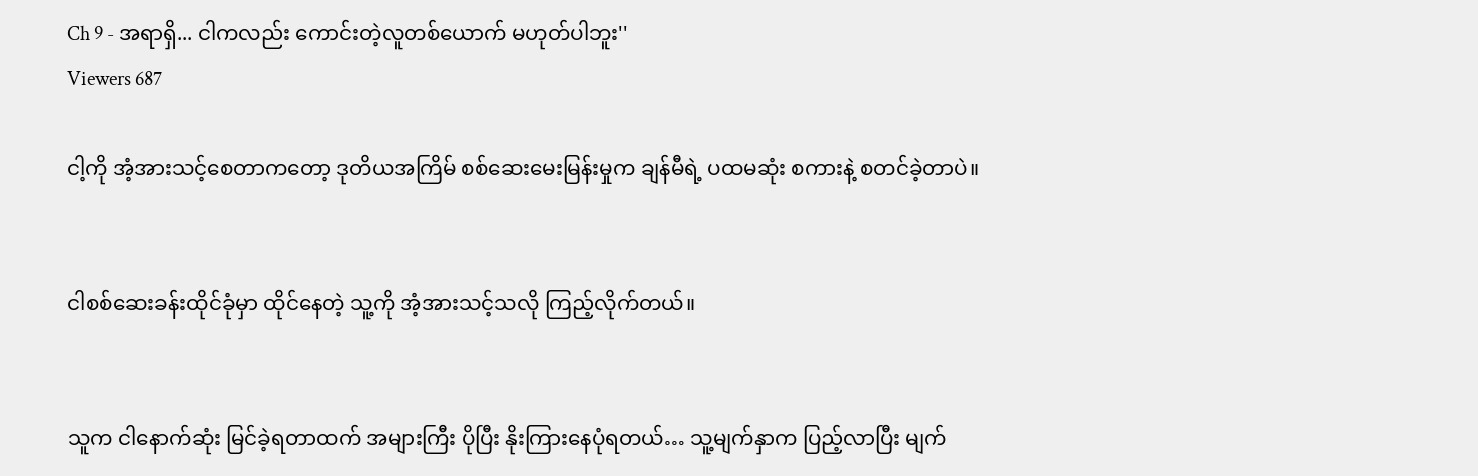Ch 9 - အရာရှိ... ငါကလည်း ကောင်းတဲ့လူတစ်ယောက် မဟုတ်ပါဘူး''
Viewers 687

ငါ့ကို အံ့အားသင့်စေတာကတော့ ဒုတိယအကြိမ် စစ်ဆေးမေးမြန်းမှုက ချန်မီရဲ့ ပထမဆုံး စကားနဲ့ စတင်ခဲ့တာပဲ။


ငါစစ်ဆေးခန်းထိုင်ခုံမှာ ထိုင်နေတဲ့ သူ့ကို အံ့အားသင့်သလို ကြည့်လိုက်တယ်။


သူက ငါနောက်ဆုံး မြင်ခဲ့ရတာထက် အများကြီး ပိုပြီး နိုးကြားနေပုံရတယ်… သူ့မျက်နှာက ပြည့်လာပြီး မျက်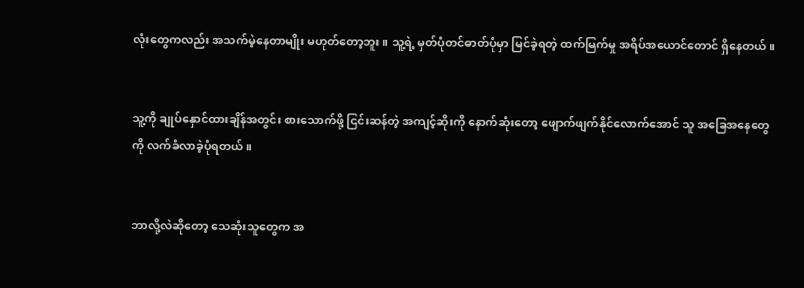လုံးတွေကလည်း အသက်မဲ့နေတာမျိုး မဟုတ်တော့ဘူး။ သူ့ရဲ့ မှတ်ပုံတင်ဓာတ်ပုံမှာ မြင်ခဲ့ရတဲ့ ထက်မြက်မှု အရိပ်အယောင်တောင် ရှိနေတယ်။


သူ့ကို ချုပ်နှောင်ထားချိန်အတွင်း စားသောက်ဖို့ ငြင်းဆန်တဲ့ အကျင့်ဆိုးကို နောက်ဆုံးတော့ ဖျောက်ဖျက်နိုင်လောက်အောင် သူ အခြေအနေတွေကို လက်ခံလာခဲ့ပုံရတယ်။


ဘာလို့လဲဆိုတော့ သေဆုံးသူတွေက အ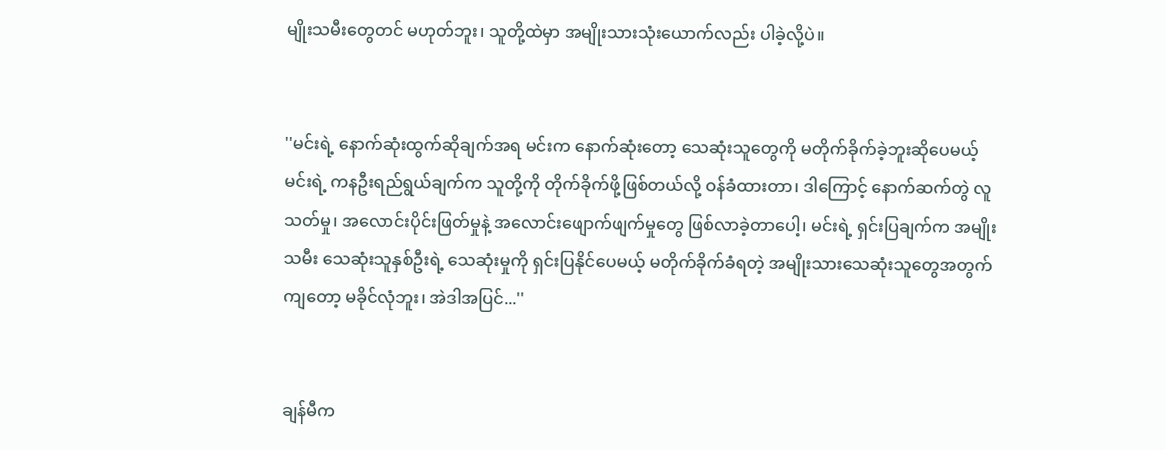မျိုးသမီးတွေတင် မဟုတ်ဘူး၊ သူတို့ထဲမှာ အမျိုးသားသုံးယောက်လည်း ပါခဲ့လို့ပဲ။


''မင်းရဲ့ နောက်ဆုံးထွက်ဆိုချက်အရ မင်းက နောက်ဆုံးတော့ သေဆုံးသူတွေကို မတိုက်ခိုက်ခဲ့ဘူးဆိုပေမယ့် မင်းရဲ့ ကနဦးရည်ရွယ်ချက်က သူတို့ကို တိုက်ခိုက်ဖို့ဖြစ်တယ်လို့ ဝန်ခံထားတာ၊ ဒါကြောင့် နောက်ဆက်တွဲ လူသတ်မှု၊ အလောင်းပိုင်းဖြတ်မှုနဲ့ အလောင်းဖျောက်ဖျက်မှုတွေ ဖြစ်လာခဲ့တာပေါ့၊ မင်းရဲ့ ရှင်းပြချက်က အမျိုးသမီး သေဆုံးသူနှစ်ဦးရဲ့ သေဆုံးမှုကို ရှင်းပြနိုင်ပေမယ့် မတိုက်ခိုက်ခံရတဲ့ အမျိုးသားသေဆုံးသူတွေအတွက်ကျတော့ မခိုင်လုံဘူး၊ အဲဒါအပြင်...''


ချန်မီက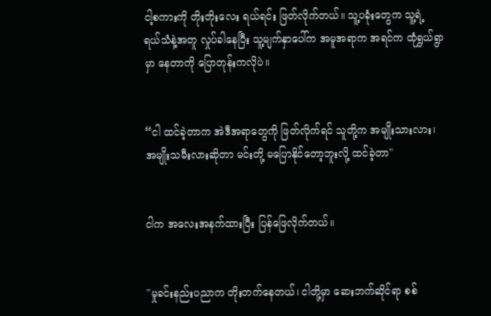ငါ့စကားကို တိုးတိုးလေး ရယ်ရင်း ဖြတ်လိုက်တယ်။ သူ့ပခုံးတွေက သူ့ရဲ့ ရယ်သံနဲ့အတူ လှုပ်ခါနေပြီး သူ့မျက်နှာပေါ်က အမူအရာက အရင်က ထုံရွှယ်ရွာမှာ နေတာကို ပြောတုန်းကလိုပဲ။


“ငါ ထင်ခဲ့တာက အဲဒီအရာတွေကို ဖြတ်လိုက်ရင် သူတို့က အမျိုးသားလား၊ အမျိုးသမီးလားဆိုတာ မင်းတို့ မပြောနိုင်တော့ဘူးလို့ ထင်ခဲ့တာ''


ငါက အလေးအနက်ထားပြီး ပြန်ဖြေလိုက်တယ်။


''မှုခင်းနည်းပညာက တိုးတက်နေတယ်၊ ငါတို့မှာ ဆေးဘက်ဆိုင်ရာ စစ်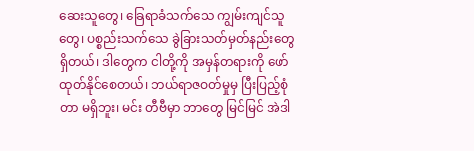ဆေးသူတွေ၊ ခြေရာခံသက်သေ ကျွမ်းကျင်သူတွေ၊ ပစ္စည်းသက်သေ ခွဲခြားသတ်မှတ်နည်းတွေ ရှိတယ်၊ ဒါတွေက ငါတို့ကို အမှန်တရားကို ဖော်ထုတ်နိုင်စေတယ်၊ ဘယ်ရာဇဝတ်မှုမှ ပြီးပြည့်စုံတာ မရှိဘူး၊ မင်း တီဗီမှာ ဘာတွေ မြင်မြင် အဲဒါ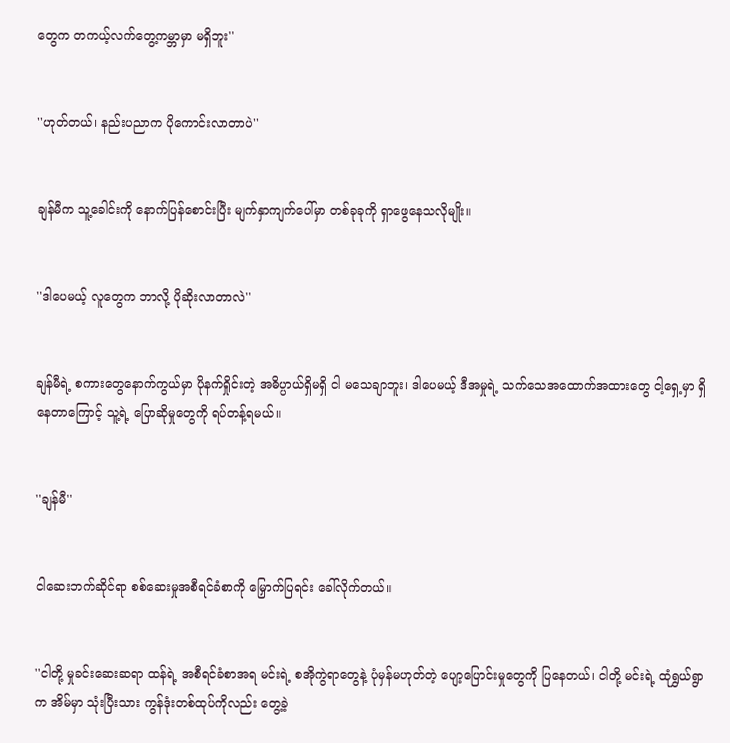တွေက တကယ့်လက်တွေ့ကမ္ဘာမှာ မရှိဘူး''


''ဟုတ်တယ်၊ နည်းပညာက ပိုကောင်းလာတာပဲ''


ချန်မီက သူ့ခေါင်းကို နောက်ပြန်စောင်းပြီး မျက်နှာကျက်ပေါ်မှာ တစ်ခုခုကို ရှာဖွေနေသလိုမျိုး။


''ဒါပေမယ့် လူတွေက ဘာလို့ ပိုဆိုးလာတာလဲ''


ချန်မီရဲ့ စကားတွေနောက်ကွယ်မှာ ပိုနက်ရှိုင်းတဲ့ အဓိပ္ပာယ်ရှိမရှိ ငါ မသေချာဘူး၊ ဒါပေမယ့် ဒီအမှုရဲ့ သက်သေအထောက်အထားတွေ ငါ့ရှေ့မှာ ရှိနေတာကြောင့် သူ့ရဲ့ ပြောဆိုမှုတွေကို ရပ်တန့်ရမယ်။


''ချန်မီ''


ငါဆေးဘက်ဆိုင်ရာ စစ်ဆေးမှုအစီရင်ခံစာကို မြှောက်ပြရင်း ခေါ်လိုက်တယ်။


''ငါတို့ မှုခင်းဆေးဆရာ ထန်ရဲ့ အစီရင်ခံစာအရ မင်းရဲ့ စအိုကွဲရာတွေနဲ့ ပုံမှန်မဟုတ်တဲ့ ပျော့ပြောင်းမှုတွေကို ပြနေတယ်၊ ငါတို့ မင်းရဲ့ ထုံရွှယ်ရွာက အိမ်မှာ သုံးပြီးသား ကွန်ဒုံးတစ်ထုပ်ကိုလည်း တွေ့ခဲ့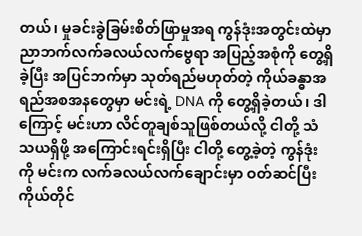တယ်၊ မှုခင်းခွဲခြမ်းစိတ်ဖြာမှုအရ ကွန်ဒုံးအတွင်းထဲမှာ ညာဘက်လက်ခလယ်လက်ဗွေရာ အပြည့်အစုံကို တွေ့ရှိခဲ့ပြီး အပြင်ဘက်မှာ သုတ်ရည်မဟုတ်တဲ့ ကိုယ်ခန္ဓာအရည်အစအနတွေမှာ မင်းရဲ့ DNA ကို တွေ့ရှိခဲ့တယ်၊ ဒါကြောင့် မင်းဟာ လိင်တူချစ်သူဖြစ်တယ်လို့ ငါတို့ သံသယရှိဖို့ အကြောင်းရင်းရှိပြီး ငါတို့ တွေ့ခဲ့တဲ့ ကွန်ဒုံးကို မင်းက လက်ခလယ်လက်ချောင်းမှာ ဝတ်ဆင်ပြီး ကိုယ်တိုင်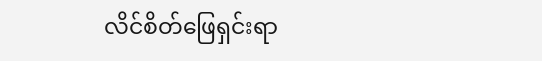လိင်စိတ်ဖြေရှင်းရာ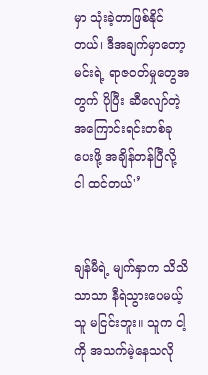မှာ သုံးခဲ့တာဖြစ်နိုင်တယ်၊ ဒီအချက်မှာတော့ မင်းရဲ့ ရာဇဝတ်မှုတွေအတွက် ပိုပြီး ဆီလျော်တဲ့ အကြောင်းရင်းတစ်ခု ပေးဖို့ အချိန်တန်ပြီလို့ ငါ ထင်တယ်'’


ချန်မီရဲ့ မျက်နှာက သိသိသာသာ နီရဲသွားပေမယ့် သူ မငြင်းဘူး။ သူက ငါ့ကို အသက်မဲ့နေသလို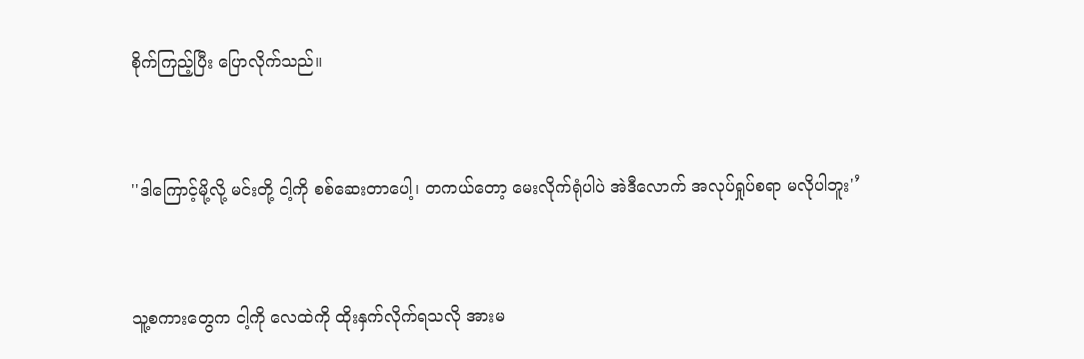စိုက်ကြည့်ပြီး ပြောလိုက်သည်။


''ဒါကြောင့်မို့လို့ မင်းတို့ ငါ့ကို စစ်ဆေးတာပေါ့၊ တကယ်တော့ မေးလိုက်ရုံပါပဲ အဲဒီလောက် အလုပ်ရှုပ်စရာ မလိုပါဘူး'’


သူ့စကားတွေက ငါ့ကို လေထဲကို ထိုးနှက်လိုက်ရသလို အားမ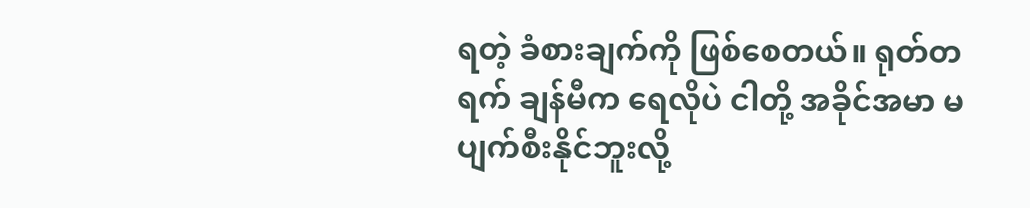ရတဲ့ ခံစားချက်ကို ဖြစ်စေတယ်။ ရုတ်တရက် ချန်မီက ရေလိုပဲ ငါတို့ အခိုင်အမာ မပျက်စီးနိုင်ဘူးလို့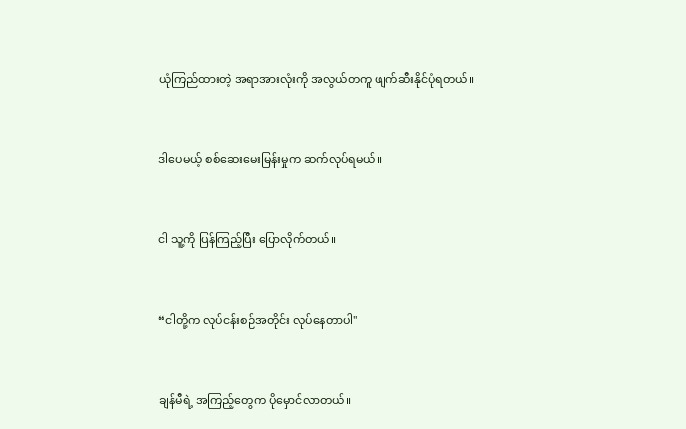ယုံကြည်ထားတဲ့ အရာအားလုံးကို အလွယ်တကူ ဖျက်ဆီးနိုင်ပုံရတယ်။


ဒါပေမယ့် စစ်ဆေးမေးမြန်းမှုက ဆက်လုပ်ရမယ်။


ငါ သူ့ကို ပြန်ကြည့်ပြီး ပြောလိုက်တယ်။


“ငါတို့က လုပ်ငန်းစဉ်အတိုင်း လုပ်နေတာပါ''


ချန်မီရဲ့ အကြည့်တွေက ပိုမှောင်လာတယ်။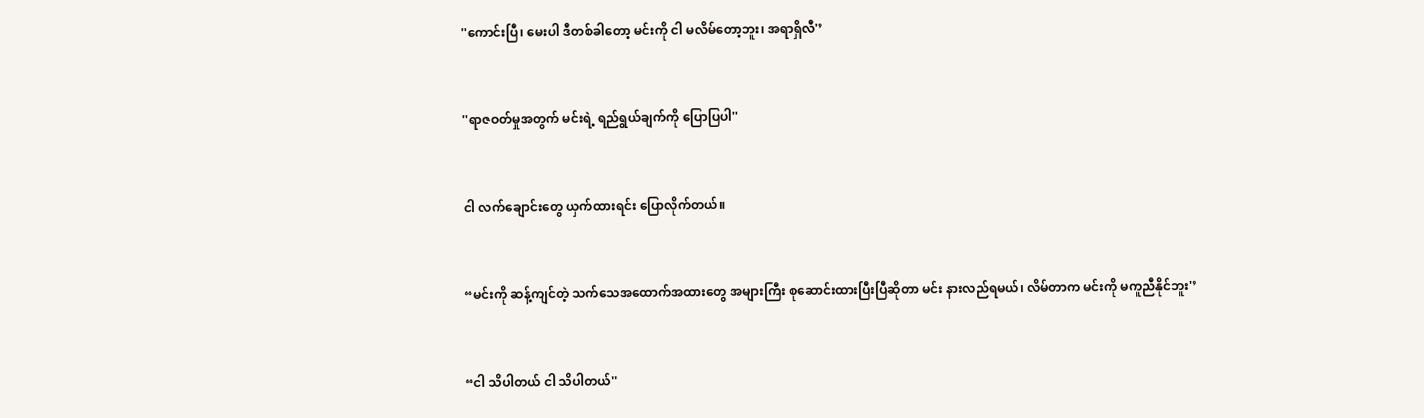''ကောင်းပြီ၊ မေးပါ ဒီတစ်ခါတော့ မင်းကို ငါ မလိမ်တော့ဘူး၊ အရာရှိလီ'’


''ရာဇဝတ်မှုအတွက် မင်းရဲ့ ရည်ရွယ်ချက်ကို ပြောပြပါ''


ငါ လက်ချောင်းတွေ ယှက်ထားရင်း ပြောလိုက်တယ်။


“မင်းကို ဆန့်ကျင်တဲ့ သက်သေအထောက်အထားတွေ အများကြီး စုဆောင်းထားပြီးပြီဆိုတာ မင်း နားလည်ရမယ်၊ လိမ်တာက မင်းကို မကူညီနိုင်ဘူး'’


“ငါ သိပါတယ် ငါ သိပါတယ်''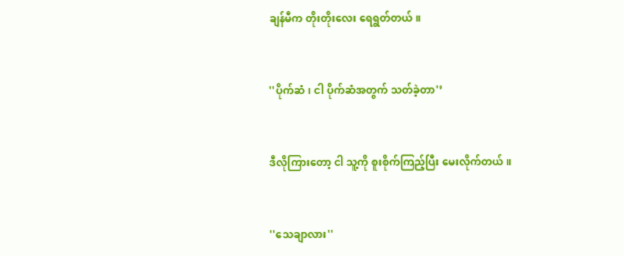ချန်မီက တိုးတိုးလေး ရေရွတ်တယ်။


''ပိုက်ဆံ၊ ငါ ပိုက်ဆံအတွက် သတ်ခဲ့တာ'’


ဒီလိုကြားတော့ ငါ သူ့ကို စူးစိုက်ကြည့်ပြီး မေးလိုက်တယ်။


''သေချာလား''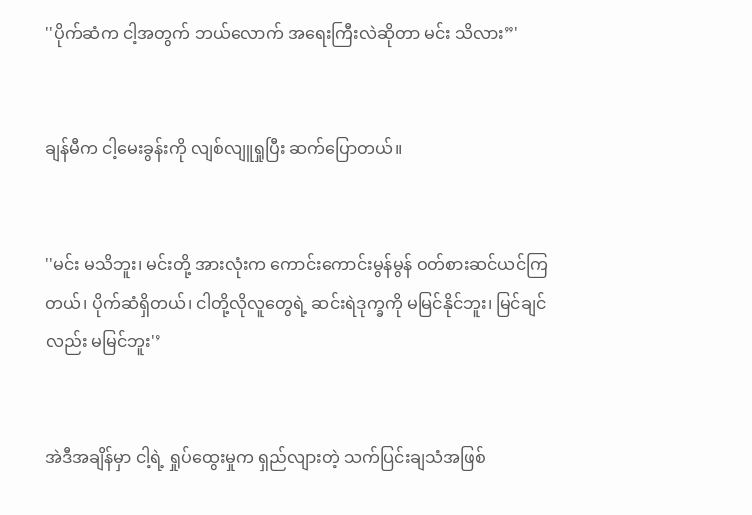''ပိုက်ဆံက ငါ့အတွက် ဘယ်လောက် အရေးကြီးလဲဆိုတာ မင်း သိလား”'


ချန်မီက ငါ့မေးခွန်းကို လျစ်လျူရှုပြီး ဆက်ပြောတယ်။


''မင်း မသိဘူး၊ မင်းတို့ အားလုံးက ကောင်းကောင်းမွန်မွန် ဝတ်စားဆင်ယင်ကြတယ်၊ ပိုက်ဆံရှိတယ်၊ ငါတို့လိုလူတွေရဲ့ ဆင်းရဲဒုက္ခကို မမြင်နိုင်ဘူး၊ မြင်ချင်လည်း မမြင်ဘူး'’


အဲဒီအချိန်မှာ ငါ့ရဲ့ ရှုပ်ထွေးမှုက ရှည်လျားတဲ့ သက်ပြင်းချသံအဖြစ်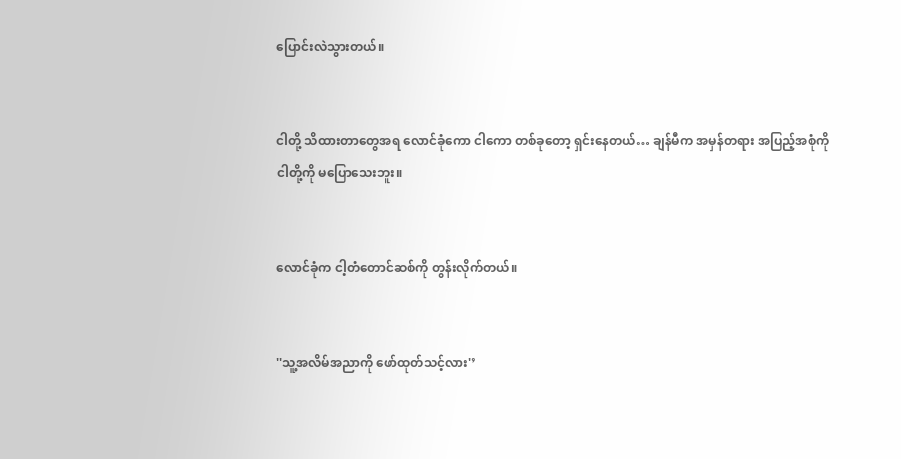ပြောင်းလဲသွားတယ်။


ငါတို့ သိထားတာတွေအရ လောင်ခုံကော ငါကော တစ်ခုတော့ ရှင်းနေတယ်… ချန်မီက အမှန်တရား အပြည့်အစုံကို ငါတို့ကို မပြောသေးဘူး။


လောင်ခုံက ငါ့တံတောင်ဆစ်ကို တွန်းလိုက်တယ်။


''သူ့အလိမ်အညာကို ဖော်ထုတ်သင့်လား'’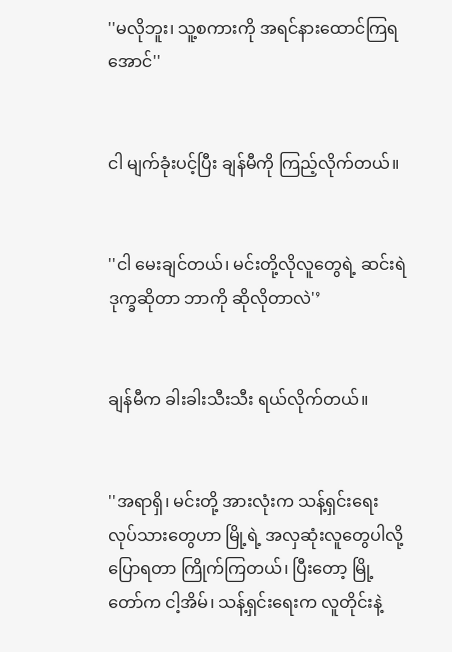''မလိုဘူး၊ သူ့စကားကို အရင်နားထောင်ကြရအောင်''


ငါ မျက်ခုံးပင့်ပြီး ချန်မီကို ကြည့်လိုက်တယ်။


''ငါ မေးချင်တယ်၊ မင်းတို့လိုလူတွေရဲ့ ဆင်းရဲဒုက္ခဆိုတာ ဘာကို ဆိုလိုတာလဲ'’


ချန်မီက ခါးခါးသီးသီး ရယ်လိုက်တယ်။


''အရာရှိ၊ မင်းတို့ အားလုံးက သန့်ရှင်းရေးလုပ်သားတွေဟာ မြို့ရဲ့ အလှဆုံးလူတွေပါလို့ ပြောရတာ ကြိုက်ကြတယ်၊ ပြီးတော့ မြို့တော်က ငါ့အိမ်၊ သန့်ရှင်းရေးက လူတိုင်းနဲ့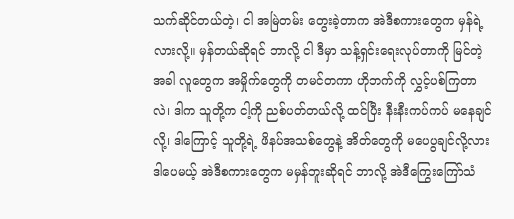သက်ဆိုင်တယ်တဲ့၊ ငါ အမြဲတမ်း တွေးခဲ့တာက အဲဒီစကားတွေက မှန်ရဲ့လားလို့။ မှန်တယ်ဆိုရင် ဘာလို့ ငါ ဒီမှာ သန့်ရှင်းရေးလုပ်တာကို မြင်တဲ့အခါ လူတွေက အမှိုက်တွေကို တမင်တကာ ဟိုဘက်ကို လွှင့်ပစ်ကြတာလဲ၊ ဒါက သူတို့က ငါ့ကို ညစ်ပတ်တယ်လို့ ထင်ပြီး နီးနီးကပ်ကပ် မနေချင်လို့၊ ဒါကြောင့် သူတို့ရဲ့ ဖိနပ်အသစ်တွေနဲ့ အိတ်တွေကို မပေပွချင်လို့လား ဒါပေမယ့် အဲဒီစကားတွေက မမှန်ဘူးဆိုရင် ဘာလို့ အဲဒီကြွေးကြော်သံ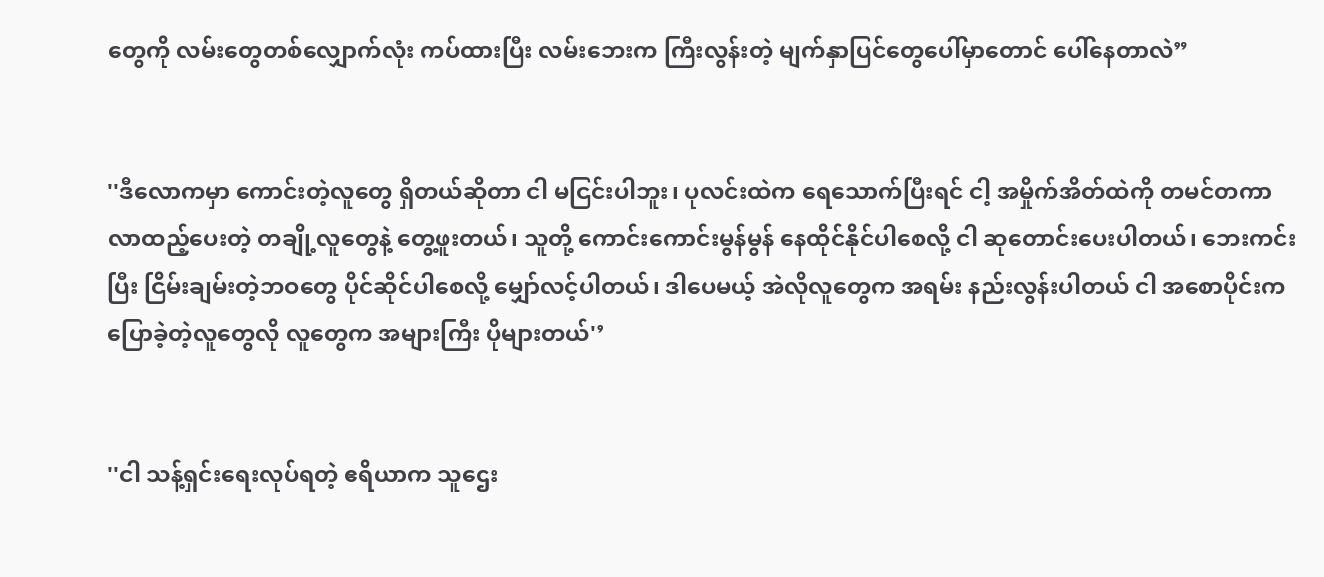တွေကို လမ်းတွေတစ်လျှောက်လုံး ကပ်ထားပြီး လမ်းဘေးက ကြီးလွန်းတဲ့ မျက်နှာပြင်တွေပေါ်မှာတောင် ပေါ်နေတာလဲ”


''ဒီလောကမှာ ကောင်းတဲ့လူတွေ ရှိတယ်ဆိုတာ ငါ မငြင်းပါဘူး၊ ပုလင်းထဲက ရေသောက်ပြီးရင် ငါ့ အမှိုက်အိတ်ထဲကို တမင်တကာ လာထည့်ပေးတဲ့ တချို့လူတွေနဲ့ တွေ့ဖူးတယ်၊ သူတို့ ကောင်းကောင်းမွန်မွန် နေထိုင်နိုင်ပါစေလို့ ငါ ဆုတောင်းပေးပါတယ်၊ ဘေးကင်းပြီး ငြိမ်းချမ်းတဲ့ဘဝတွေ ပိုင်ဆိုင်ပါစေလို့ မျှော်လင့်ပါတယ်၊ ဒါပေမယ့် အဲလိုလူတွေက အရမ်း နည်းလွန်းပါတယ် ငါ အစောပိုင်းက ပြောခဲ့တဲ့လူတွေလို လူတွေက အများကြီး ပိုများတယ်'’


''ငါ သန့်ရှင်းရေးလုပ်ရတဲ့ ဧရိယာက သူဌေး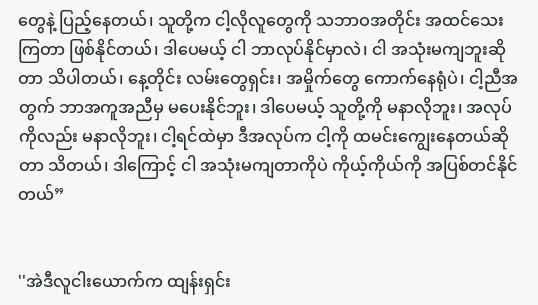တွေနဲ့ ပြည့်နေတယ်၊ သူတို့က ငါ့လိုလူတွေကို သဘာဝအတိုင်း အထင်သေးကြတာ ဖြစ်နိုင်တယ်၊ ဒါပေမယ့် ငါ ဘာလုပ်နိုင်မှာလဲ၊ ငါ အသုံးမကျဘူးဆိုတာ သိပါတယ်၊ နေ့တိုင်း လမ်းတွေရှင်း၊ အမှိုက်တွေ ကောက်နေရုံပဲ၊ ငါ့ညီအတွက် ဘာအကူအညီမှ မပေးနိုင်ဘူး၊ ဒါပေမယ့် သူတို့ကို မနာလိုဘူး၊ အလုပ်ကိုလည်း မနာလိုဘူး၊ ငါ့ရင်ထဲမှာ ဒီအလုပ်က ငါ့ကို ထမင်းကျွေးနေတယ်ဆိုတာ သိတယ်၊ ဒါကြောင့် ငါ အသုံးမကျတာကိုပဲ ကိုယ့်ကိုယ်ကို အပြစ်တင်နိုင်တယ်”


''အဲဒီလူငါးယောက်က ထျန်းရှင်း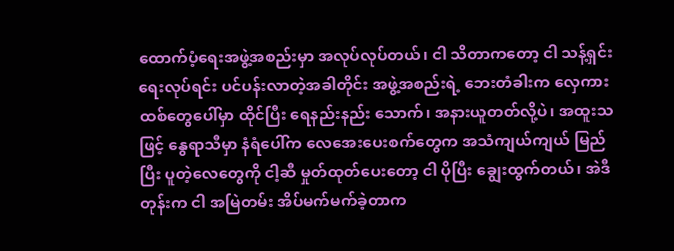ထောက်ပံ့ရေးအဖွဲ့အစည်းမှာ အလုပ်လုပ်တယ်၊ ငါ သိတာကတော့ ငါ သန့်ရှင်းရေးလုပ်ရင်း ပင်ပန်းလာတဲ့အခါတိုင်း အဖွဲ့အစည်းရဲ့ ဘေးတံခါးက လှေကားထစ်တွေပေါ်မှာ ထိုင်ပြီး ရေနည်းနည်း သောက်၊ အနားယူတတ်လို့ပဲ၊ အထူးသဖြင့် နွေရာသီမှာ နံရံပေါ်က လေအေးပေးစက်တွေက အသံကျယ်ကျယ် မြည်ပြီး ပူတဲ့လေတွေကို ငါ့ဆီ မှုတ်ထုတ်ပေးတော့ ငါ ပိုပြီး ချွေးထွက်တယ်၊ အဲဒီတုန်းက ငါ အမြဲတမ်း အိပ်မက်မက်ခဲ့တာက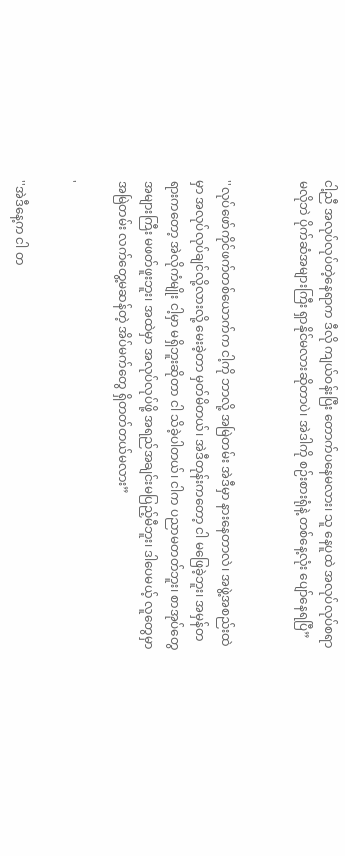ငါ့ညီ အလုပ်လုပ်တဲ့နေရာက ဒီလို ကျယ်ဝန်းပြီး တောက်ပနေမလား၊ သူ နေပူထဲ အလုပ်လုပ်စရာ မလိုဘဲ ပိုက်ဆံအများကြီး ရှာနိုင်မလားဆိုတာပဲ၊ အဲဒါကို စဉ်းစားရုံနဲ့ တစ်နေ့လုံး ပျော်နေရပြီ”


''လုပ်ဖော်ကိုင်ဖက်တစ်ယောက်က ငါ့ကို ဘာလို့ အမြဲတမ်း အဲဒီမှာ နားနေတာလဲ၊ အဖွဲ့အစည်းထဲမှာ အလုပ်လုပ်ချင်လို့လားလို့ မေးခဲ့တာ မှတ်မိတယ်၊ အဲဒီတုန်းကတော့ ငါ မဖြေခဲ့ဘူး၊ အမှန်တရားကတော့ အဲလိုကံမျိုး ငါ့မှာ မရှိဘူးဆိုတာ ငါ သိခဲ့ပါတယ်၊ ငါက ပညာမတတ်ဘူး၊ စာအုပ်တွေ အများကြီး မဖတ်ဖူးဘူး၊ အထဲမှာ အလုပ်လုပ်ဖို့ အရည်အချင်းမပြည့်မီဘူး၊ ဒါပေမယ့် လူတွေမှာ အမြဲတမ်း လက်တွေ့မဆန်တဲ့ အိပ်မက်တွေ ရှိတတ်တယ်မလား”

'

''အဲဒီနေ့က ငါ တ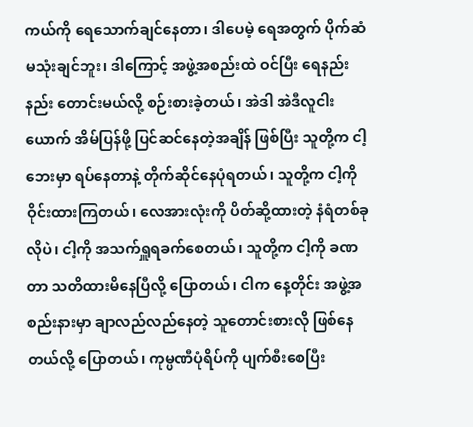ကယ်ကို ရေသောက်ချင်နေတာ၊ ဒါပေမဲ့ ရေအတွက် ပိုက်ဆံမသုံးချင်ဘူး၊ ဒါကြောင့် အဖွဲ့အစည်းထဲ ဝင်ပြီး ရေနည်းနည်း တောင်းမယ်လို့ စဉ်းစားခဲ့တယ်၊ အဲဒါ အဲဒီလူငါးယောက် အိမ်ပြန်ဖို့ ပြင်ဆင်နေတဲ့အချိန် ဖြစ်ပြီး သူတို့က ငါ့ဘေးမှာ ရပ်နေတာနဲ့ တိုက်ဆိုင်နေပုံရတယ်၊ သူတို့က ငါ့ကို ဝိုင်းထားကြတယ်၊ လေအားလုံးကို ပိတ်ဆို့ထားတဲ့ နံရံတစ်ခုလိုပဲ၊ ငါ့ကို အသက်ရှူရခက်စေတယ်၊ သူတို့က ငါ့ကို ခဏတာ သတိထားမိနေပြီလို့ ပြောတယ်၊ ငါက နေ့တိုင်း အဖွဲ့အစည်းနားမှာ ချာလည်လည်နေတဲ့ သူတောင်းစားလို ဖြစ်နေတယ်လို့ ပြောတယ်၊ ကုမ္ပဏီပုံရိပ်ကို ပျက်စီးစေပြီး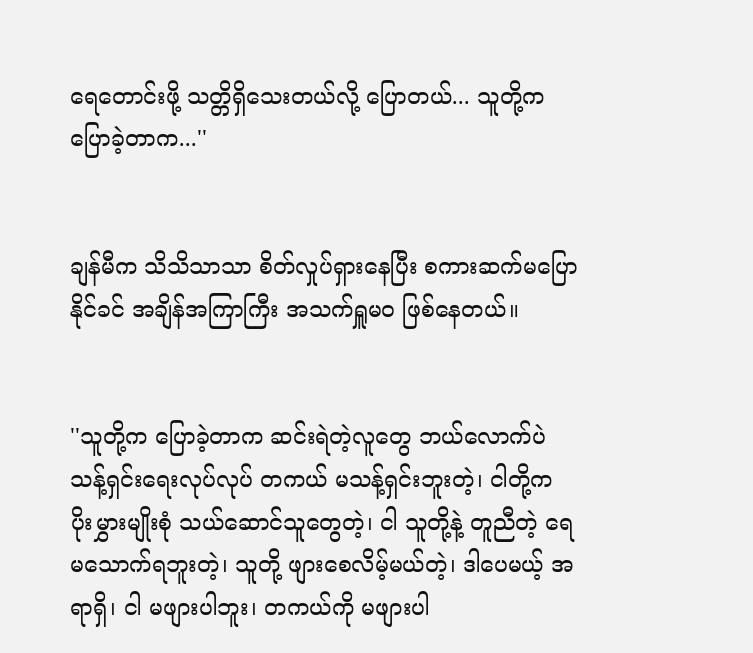ရေတောင်းဖို့ သတ္တိရှိ‌သေးတယ်လို့ ပြောတယ်... သူတို့က ပြောခဲ့တာက...''


ချန်မီက သိသိသာသာ စိတ်လှုပ်ရှားနေပြီး စကားဆက်မပြောနိုင်ခင် အချိန်အကြာကြီး အသက်ရှူမဝ ဖြစ်နေတယ်။


''သူတို့က ပြောခဲ့တာက ဆင်းရဲတဲ့လူတွေ ဘယ်လောက်ပဲ သန့်ရှင်းရေးလုပ်လုပ် တကယ် မသန့်ရှင်းဘူးတဲ့၊ ငါတို့က ပိုးမွှားမျိုးစုံ သယ်ဆောင်သူတွေတဲ့၊ ငါ သူတို့နဲ့ တူညီတဲ့ ရေ မသောက်ရဘူးတဲ့၊ သူတို့ ဖျားစေလိမ့်မယ်တဲ့၊ ဒါပေမယ့် အရာရှိ၊ ငါ မဖျားပါဘူး၊ တကယ်ကို မဖျားပါ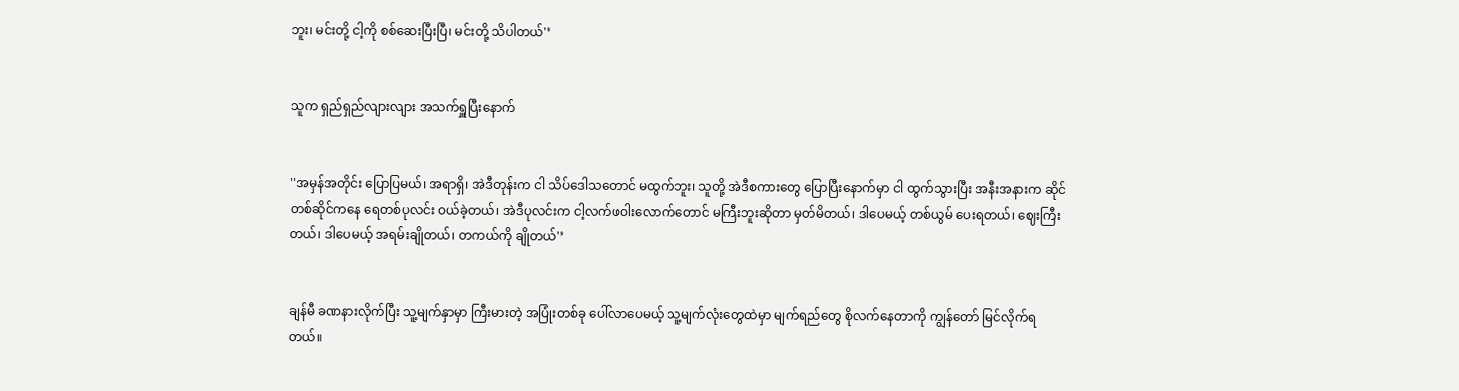ဘူး၊ မင်းတို့ ငါ့ကို စစ်ဆေးပြီးပြီ၊ မင်းတို့ သိပါတယ်'’


သူက ရှည်ရှည်လျားလျား အသက်ရှူပြီးနောက်


''အမှန်အတိုင်း ပြောပြမယ်၊ အရာရှိ၊ အဲဒီတုန်းက ငါ သိပ်ဒေါသတောင် မထွက်ဘူး၊ သူတို့ အဲဒီစကားတွေ ပြောပြီးနောက်မှာ ငါ ထွက်သွားပြီး အနီးအနားက ဆိုင်တစ်ဆိုင်ကနေ ရေတစ်ပုလင်း ဝယ်ခဲ့တယ်၊ အဲဒီပုလင်းက ငါ့လက်ဖဝါးလောက်တောင် မကြီးဘူးဆိုတာ မှတ်မိတယ်၊ ဒါပေမယ့် တစ်ယွမ် ပေးရတယ်၊ ဈေးကြီးတယ်၊ ဒါပေမယ့် အရမ်းချိုတယ်၊ တကယ်ကို ချိုတယ်'’


ချန်မီ ခဏနားလိုက်ပြီး သူ့မျက်နှာမှာ ကြီးမားတဲ့ အပြုံးတစ်ခု ပေါ်လာပေမယ့် သူ့မျက်လုံးတွေထဲမှာ မျက်ရည်တွေ စိုလက်နေတာကို ကျွန်တော် မြင်လိုက်ရတယ်။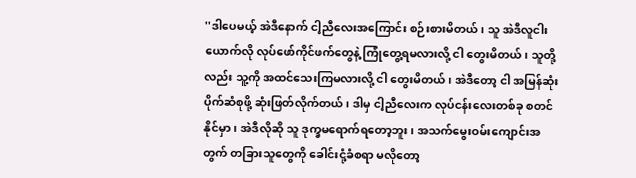''ဒါပေမယ့် အဲဒီနောက် ငါ့ညီလေးအကြောင်း စဉ်းစားမိတယ်၊ သူ အဲဒီလူငါးယောက်လို လုပ်ဖော်ကိုင်ဖက်တွေနဲ့ ကြုံတွေ့ရမလားလို့ ငါ တွေးမိတယ်၊ သူတို့လည်း သူ့ကို အထင်သေးကြမလားလို့ ငါ တွေးမိတယ်၊ အဲဒီတော့ ငါ အမြန်ဆုံး ပိုက်ဆံစုဖို့ ဆုံးဖြတ်လိုက်တယ်၊ ဒါမှ ငါ့ညီလေးက လုပ်ငန်းလေးတစ်ခု စတင်နိုင်မှာ၊ အဲဒီလိုဆို သူ ဒုက္ခမရောက်ရတော့ဘူး၊ အသက်မွေးဝမ်းကျောင်းအတွက် တခြားသူတွေကို ခေါင်းငုံ့ခံစရာ မလိုတော့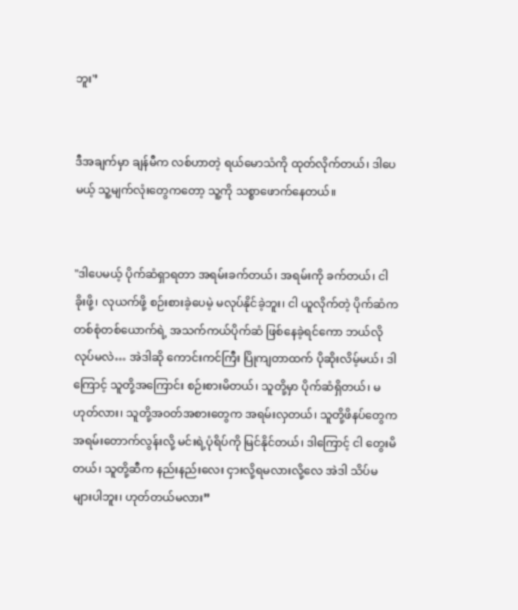ဘူး'’


ဒီအချက်မှာ ချန်မီက လစ်ဟာတဲ့ ရယ်မောသံကို ထုတ်လိုက်တယ်၊ ဒါပေမယ့် သူ့မျက်လုံးတွေကတော့ သူ့ကို သစ္စာဖောက်နေတယ်။


''ဒါပေမယ့် ပိုက်ဆံရှာရတာ အရမ်းခက်တယ်၊ အရမ်းကို ခက်တယ်၊ ငါ ခိုးဖို့၊ လုယက်ဖို့ စဉ်းစားခဲ့ပေမဲ့ မလုပ်နိုင်ခဲ့ဘူး၊ ငါ ယူလိုက်တဲ့ ပိုက်ဆံက တစ်စုံတစ်ယောက်ရဲ့ အသက်ကယ်ပိုက်ဆံ ဖြစ်နေခဲ့ရင်ကော ဘယ်လိုလုပ်မလဲ… အဲဒါဆို ကောင်းကင်ကြီး ပြိုကျတာထက် ပိုဆိုးလိမ့်မယ်၊ ဒါကြောင့် သူတို့အကြောင်း စဉ်းစားမိတယ်၊ သူတို့မှာ ပိုက်ဆံရှိတယ်၊ မဟုတ်လား၊ သူတို့အဝတ်အစားတွေက အရမ်းလှတယ်၊ သူတို့ဖိနပ်တွေက အရမ်းတောက်လွန်းလို့ မင်းရဲ့ပုံရိပ်ကို မြင်နိုင်တယ်၊ ဒါကြောင့် ငါ တွေးမိတယ်၊ သူတို့ဆီက နည်းနည်းလေး ငှားလို့ရမလားလို့လေ အဲဒါ သိပ်မများပါဘူး၊ ဟုတ်တယ်မလား”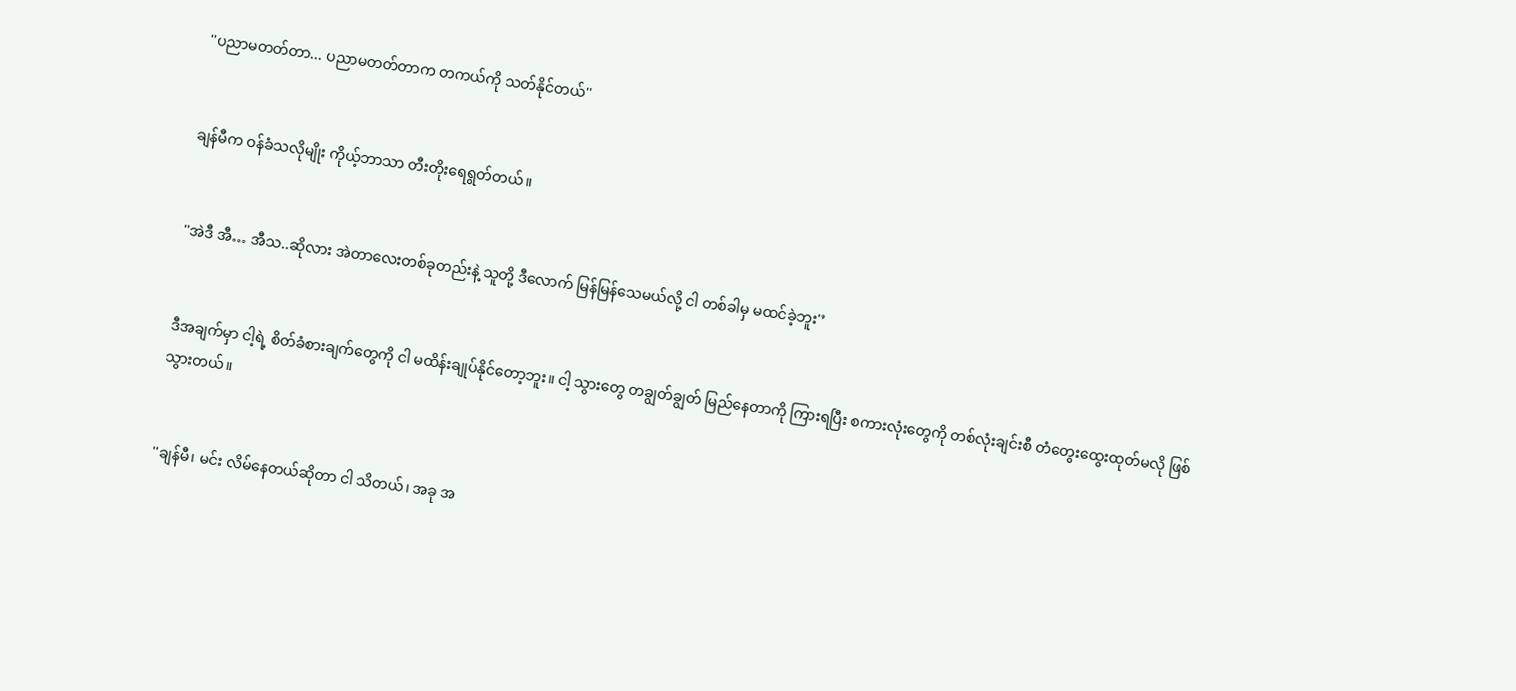''ပညာမတတ်တာ... ပညာမတတ်တာက တကယ်ကို သတ်နိုင်တယ်''


ချန်မီက ဝန်ခံသလိုမျိုး ကိုယ့်ဘာသာ တီးတိုးရေရွတ်တယ်။


''အဲဒီ အီ… အီသ..ဆိုလား အဲတာလေးတစ်ခုတည်းနဲ့ သူတို့ ဒီလောက် မြန်မြန်သေမယ်လို့ ငါ တစ်ခါမှ မထင်ခဲ့ဘူး'’


ဒီအချက်မှာ ငါ့ရဲ့ စိတ်ခံစားချက်တွေကို ငါ မထိန်းချုပ်နိုင်တော့ဘူး။ ငါ့ သွားတွေ တချွတ်ချွတ် မြည်နေတာကို ကြားရပြီး စကားလုံးတွေကို တစ်လုံးချင်းစီ တံတွေးထွေးထုတ်မလို ဖြစ်သွားတယ်။


''ချန်မီ၊ မင်း လိမ်နေတယ်ဆိုတာ ငါ သိတယ်၊ အခု အ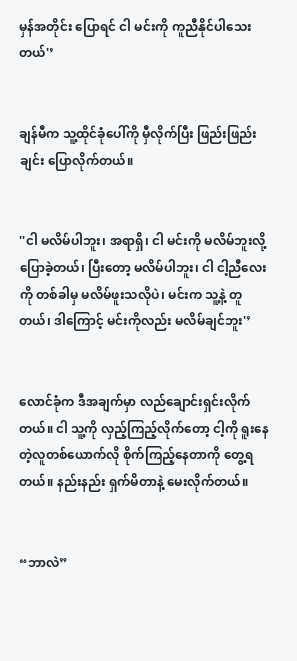မှန်အတိုင်း ပြောရင် ငါ မင်းကို ကူညီနိုင်ပါသေးတယ်'’


ချန်မီက သူ့ထိုင်ခုံပေါ်ကို မှီလိုက်ပြီး ဖြည်းဖြည်းချင်း ပြောလိုက်တယ်။


''ငါ မလိမ်ပါဘူး၊ အရာရှိ၊ ငါ မင်းကို မလိမ်ဘူးလို့ ပြောခဲ့တယ်၊ ပြီးတော့ မလိမ်ပါဘူး၊ ငါ ငါ့ညီလေးကို တစ်ခါမှ မလိမ်ဖူးသလိုပဲ၊ မင်းက သူ့နဲ့ တူတယ်၊ ဒါကြောင့် မင်းကိုလည်း မလိမ်ချင်ဘူး'’


လောင်ခုံက ဒီအချက်မှာ လည်ချောင်းရှင်းလိုက်တယ်။ ငါ သူ့ကို လှည့်ကြည့်လိုက်တော့ ငါ့ကို ရူးနေတဲ့လူတစ်ယောက်လို စိုက်ကြည့်နေတာကို တွေ့ရတယ်။ နည်းနည်း ရှက်မိတာနဲ့ မေးလိုက်တယ်။


“ဘာလဲ”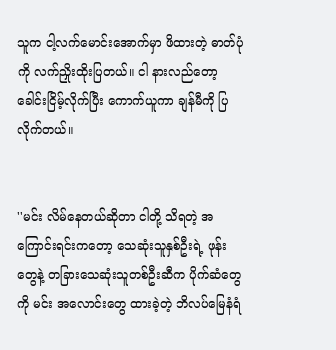သူက ငါ့လက်မောင်းအောက်မှာ ဖိထားတဲ့ ဓာတ်ပုံကို လက်ညှိုးထိုးပြတယ်။ ငါ နားလည်တော့ ခေါင်းငြိမ့်လိုက်ပြီး ကောက်ယူကာ ချန်မီကို ပြလိုက်တယ်။


''မင်း လိမ်နေတယ်ဆိုတာ ငါတို့ သိရတဲ့ အကြောင်းရင်းကတော့ သေဆုံးသူနှစ်ဦးရဲ့ ဖုန်းတွေနဲ့ တခြားသေဆုံးသူတစ်ဦးဆီက ပိုက်ဆံတွေကို မင်း အလောင်းတွေ ထားခဲ့တဲ့ ဘိလပ်မြေနံရံ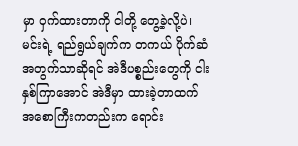မှာ ဝှက်ထားတာကို ငါတို့ တွေ့ခဲ့လို့ပဲ၊ မင်းရဲ့ ရည်ရွယ်ချက်က တကယ် ပိုက်ဆံအတွက်သာဆိုရင် အဲဒီပစ္စည်းတွေကို ငါးနှစ်ကြာအောင် အဲဒီမှာ ထားခဲ့တာထက် အစောကြီးကတည်းက ရောင်း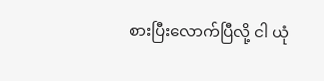စားပြီးလောက်ပြီလို့ ငါ ယုံ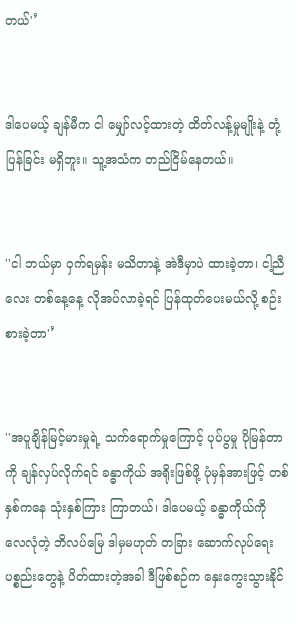တယ်'’


ဒါပေမယ့် ချန်မီက ငါ မျှော်လင့်ထားတဲ့ ထိတ်လန့်မှုမျိုးနဲ့ တုံ့ပြန်ခြင်း မရှိဘူး။ သူ့အသံက တည်ငြိမ်နေတယ်။


''ငါ ဘယ်မှာ ဝှက်ရမှန်း မသိတာနဲ့ အဲဒီမှာပဲ ထားခဲ့တာ၊ ငါ့ညီလေး တစ်နေ့နေ့ လိုအပ်လာခဲ့ရင် ပြန်ထုတ်ပေးမယ်လို့ စဉ်းစားခဲ့တာ'’


''အပူချိန်မြင့်မားမှုရဲ့ သက်ရောက်မှုကြောင့် ပုပ်ပွမှု ပိုမြန်တာကို ချန်လှပ်လိုက်ရင် ခန္ဓာကိုယ် အရိုးဖြစ်ဖို့ ပုံမှန်အားဖြင့် တစ်နှစ်ကနေ သုံးနှစ်ကြား ကြာတယ်၊ ဒါပေမယ့် ခန္ဓာကိုယ်ကို လေလုံတဲ့ ဘိလပ်မြေ ဒါမှမဟုတ် တခြား ဆောက်လုပ်ရေးပစ္စည်းတွေနဲ့ ပိတ်ထားတဲ့အခါ ဒီဖြစ်စဉ်က နှေးကွေးသွားနိုင်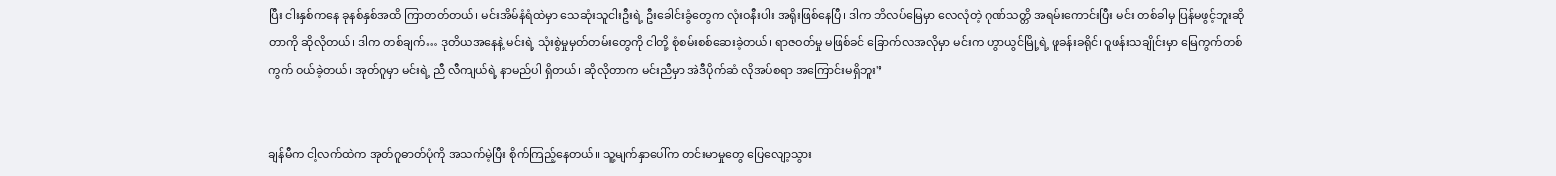ပြီး ငါးနှစ်ကနေ ခုနစ်နှစ်အထိ ကြာတတ်တယ်၊ မင်းအိမ်နံရံထဲမှာ သေဆုံးသူငါးဦးရဲ့ ဦးခေါင်းခွံတွေက လုံးဝနီးပါး အရိုးဖြစ်နေပြီ၊ ဒါက ဘိလပ်မြေမှာ လေလုံတဲ့ ဂုဏ်သတ္တိ အရမ်းကောင်းပြီး မင်း တစ်ခါမှ ပြန်မဖွင့်ဘူးဆိုတာကို ဆိုလိုတယ်၊ ဒါက တစ်ချက်… ဒုတိယအနေနဲ့ မင်းရဲ့ သုံးစွဲမှုမှတ်တမ်းတွေကို ငါတို့ စုံစမ်းစစ်ဆေးခဲ့တယ်၊ ရာဇဝတ်မှု မဖြစ်ခင် ခြောက်လအလိုမှာ မင်းက ဟွာယွင်မြို့ရဲ့ ဖူခန်းခရိုင်၊ ဝူဖန်းသချိုင်းမှာ မြေကွက်တစ်ကွက် ဝယ်ခဲ့တယ်၊ အုတ်ဂူမှာ မင်းရဲ့ ညီ လီကျယ်ရဲ့ နာမည်ပါ ရှိတယ်၊ ဆိုလိုတာက မင်းညီမှာ အဲဒီပိုက်ဆံ လိုအပ်စရာ အကြောင်းမရှိဘူး'’


ချန်မီက ငါ့လက်ထဲက အုတ်ဂူဓာတ်ပုံကို အသက်မဲ့ပြီး စိုက်ကြည့်နေတယ်။ သူ့မျက်နှာပေါ်က တင်းမာမှုတွေ ပြေလျော့သွား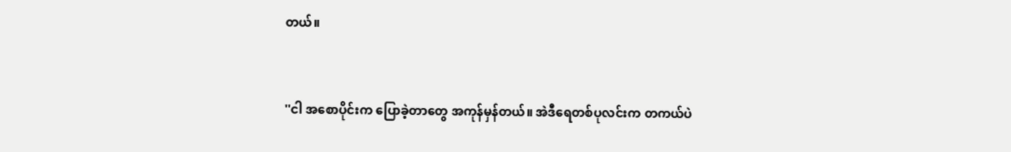တယ်။


''ငါ အစောပိုင်းက ပြောခဲ့တာတွေ အကုန်မှန်တယ်။ အဲဒီရေတစ်ပုလင်းက တကယ်ပဲ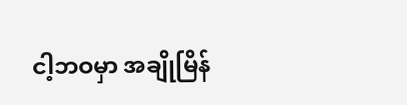ငါ့ဘဝမှာ အချိုမြိန်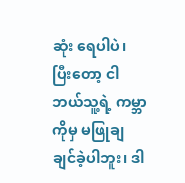ဆုံး ရေပါပဲ၊ ပြီးတော့ ငါ ဘယ်သူ့ရဲ့ ကမ္ဘာကိုမှ မဖြုချချင်ခဲ့ပါဘူး၊ ဒါ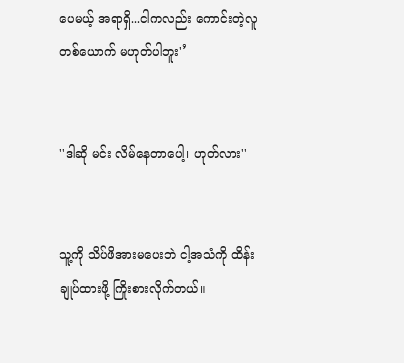ပေမယ့် အရာရှိ...ငါကလည်း ကောင်းတဲ့လူတစ်ယောက် မဟုတ်ပါဘူး'’


''ဒါဆို မင်း လိမ်နေတာပေါ့၊ ဟုတ်လား''


သူ့ကို သိပ်ဖိအားမပေးဘဲ ငါ့အသံကို ထိန်းချုပ်ထားဖို့ ကြိုးစားလိုက်တယ်။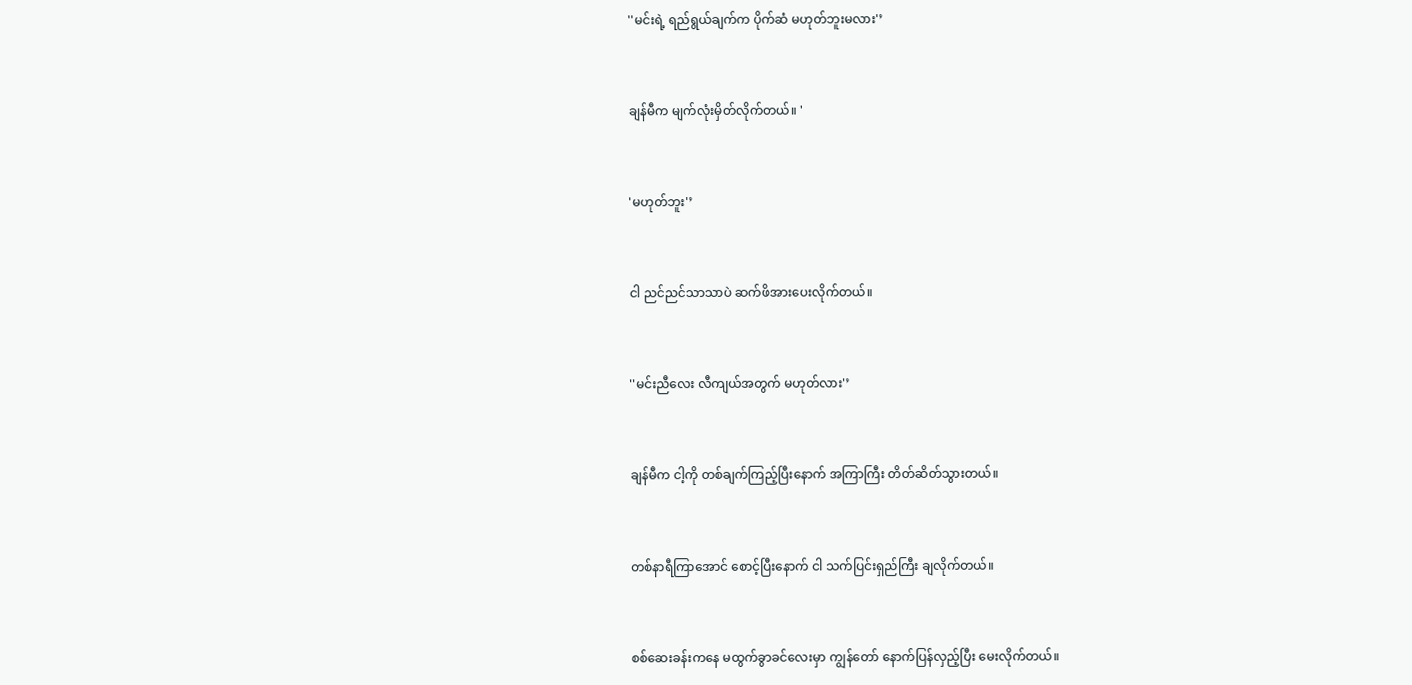''မင်းရဲ့ ရည်ရွယ်ချက်က ပိုက်ဆံ မဟုတ်ဘူးမလား'’


ချန်မီက မျက်လုံးမှိတ်လိုက်တယ်။ '


'မဟုတ်ဘူး'’


ငါ ညင်ညင်သာသာပဲ ဆက်ဖိအားပေးလိုက်တယ်။


''မင်းညီလေး လီကျယ်အတွက် မဟုတ်လား'’


ချန်မီက ငါ့ကို တစ်ချက်ကြည့်ပြီးနောက် အကြာကြီး တိတ်ဆိတ်သွားတယ်။


တစ်နာရီကြာအောင် စောင့်ပြီးနောက် ငါ သက်ပြင်းရှည်ကြီး ချလိုက်တယ်။


စစ်ဆေးခန်းကနေ မထွက်ခွာခင်လေးမှာ ကျွန်တော် နောက်ပြန်လှည့်ပြီး မေးလိုက်တယ်။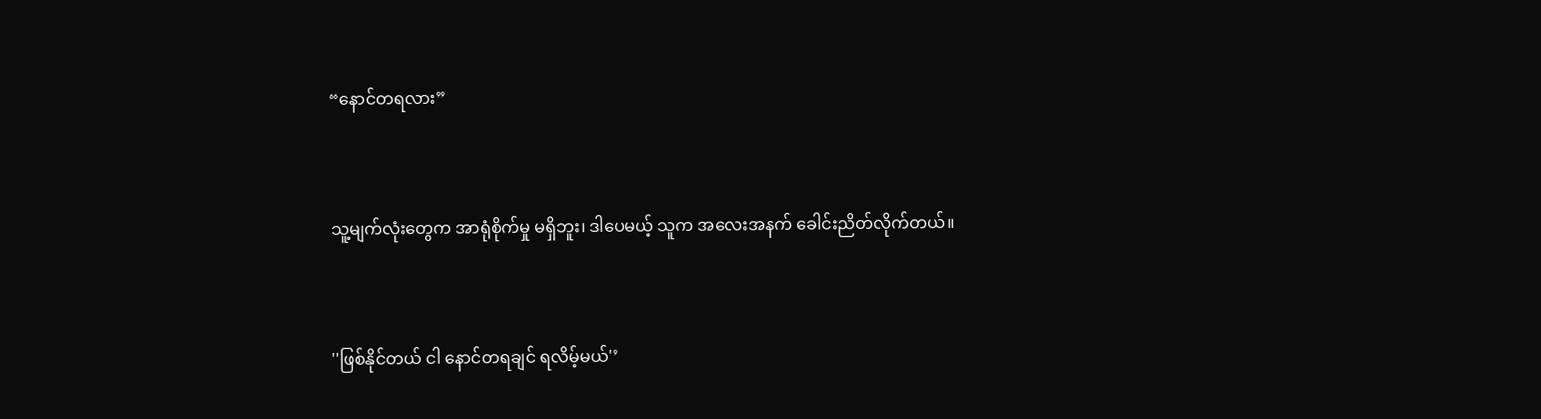“နောင်တရလား”


သူ့မျက်လုံးတွေက အာရုံစိုက်မှု မရှိဘူး၊ ဒါပေမယ့် သူက အလေးအနက် ခေါင်းညိတ်လိုက်တယ်။


''ဖြစ်နိုင်တယ် ငါ နောင်တရချင် ရလိမ့်မယ်'’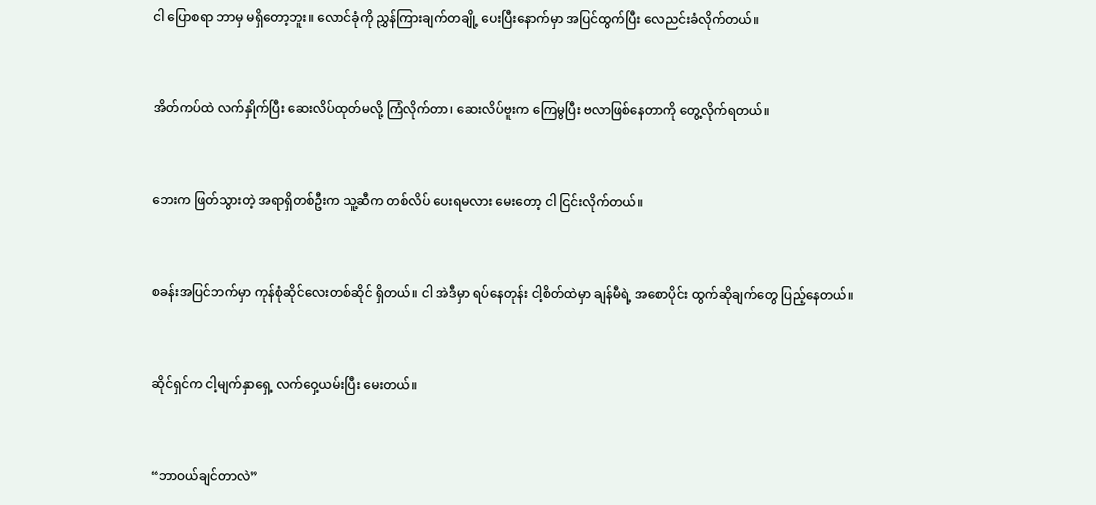ငါ ပြောစရာ ဘာမှ မရှိတော့ဘူး။ လောင်ခုံကို ညွှန်ကြားချက်တချို့ ပေးပြီးနောက်မှာ အပြင်ထွက်ပြီး လေညင်းခံလိုက်တယ်။


အိတ်ကပ်ထဲ လက်နှိုက်ပြီး ဆေးလိပ်ထုတ်မလို့ ကြံလိုက်တာ၊ ဆေးလိပ်ဗူးက ကြေမွပြီး ဗလာဖြစ်နေတာကို တွေ့လိုက်ရတယ်။


ဘေးက ဖြတ်သွားတဲ့ အရာရှိတစ်ဦးက သူ့ဆီက တစ်လိပ် ပေးရမလား မေးတော့ ငါ ငြင်းလိုက်တယ်။


စခန်းအပြင်ဘက်မှာ ကုန်စုံဆိုင်လေးတစ်ဆိုင် ရှိတယ်။ ငါ အဲဒီမှာ ရပ်နေတုန်း ငါ့စိတ်ထဲမှာ ချန်မီရဲ့ အစောပိုင်း ထွက်ဆိုချက်တွေ ပြည့်နေတယ်။


ဆိုင်ရှင်က ငါ့မျက်နှာရှေ့ လက်ဝှေ့ယမ်းပြီး မေးတယ်။


“ဘာဝယ်ချင်တာလဲ”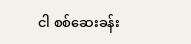ငါ စစ်ဆေးခန်း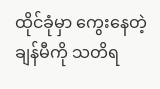ထိုင်ခုံမှာ ကွေးနေတဲ့ ချန်မီကို သတိရ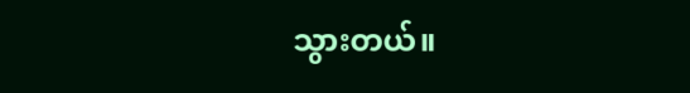သွားတယ်။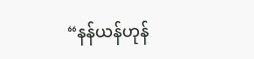“နန်ယန်ဟုန်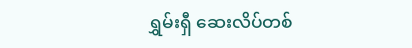ရွှမ်းရှီ ဆေးလိပ်တစ်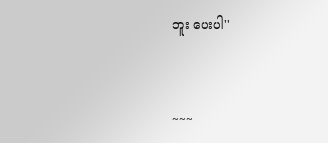ဘူး ပေးပါ''


~~~